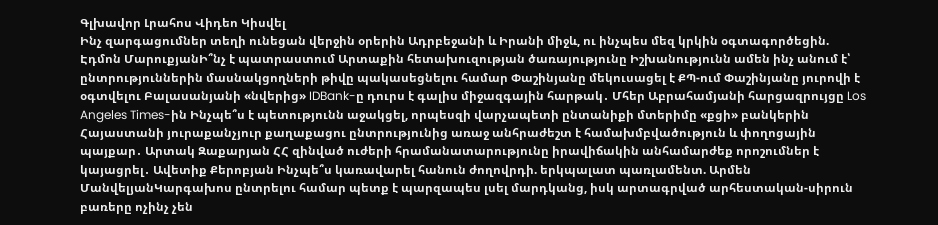Գլխավոր Լրահոս Վիդեո Կիսվել
Ինչ զարգացումներ տեղի ունեցան վերջին օրերին Ադրբեջանի և Իրանի միջև, ու ինչպես մեզ կրկին օգտագործեցին. Էդմոն ՄարուքյանԻ՞նչ է պատրաստում Արտաքին հետախուզության ծառայությունը Իշխանությունն ամեն ինչ անում է՝ ընտրություններին մասնակցողների թիվը պակասեցնելու համար Փաշինյանը մեկուսացել է ՔՊ-ում Փաշինյանը յուրովի է օգտվելու Բալասանյանի «նվերից» IDBank-ը դուրս է գալիս միջազգային հարթակ․ Մհեր Աբրահամյանի հարցազրույցը Los Angeles Times-ին Ինչպե՞ս է պետությունն աջակցել, որպեսզի վարչապետի ընտանիքի մտերիմը «քցի» բանկերին Հայաստանի յուրաքանչյուր քաղաքացու ընտրությունից առաջ անհրաժեշտ է համախմբվածություն և փողոցային պայքար․ Արտակ Զաքարյան ՀՀ զինված ուժերի հրամանատարությունը իրավիճակին անհամարժեք որոշումներ է կայացրել․ Ավետիք Քերոբյան Ինչպե՞ս կառավարել հանուն ժողովրդի. երկպալատ պառլամենտ. Արմեն ՄանվելյանԿարգախոս ընտրելու համար պետք է պարզապես լսել մարդկանց, իսկ արտագրված արհեստական-սիրուն բառերը ոչինչ չեն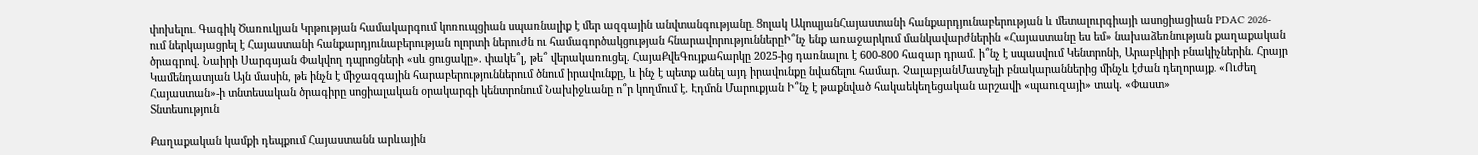փոխելու․ Գագիկ Ծառուկյան Կրթության համակարգում կոռուպցիան սպառնալիք է մեր ազգային անվտանգությանը․ Ցոլակ ԱկոպյանՀայաստանի հանքարդյունաբերության և մետալուրգիայի ասոցիացիան PDAC 2026-ում ներկայացրել է Հայաստանի հանքարդյունաբերության ոլորտի ներուժն ու համագործակցության հնարավորություններըԻ՞նչ ենք առաջարկում մանկավարժներին «Հայաստանը ես եմ» նախաձեռնության քաղաքական ծրագրով. Նաիրի Սարգսյան Փակվող դպրոցների «սև ցուցակը». փակե՞լ, թե՞ վերակառուցել. ՀայաՔվեԳույքահարկը 2025-ից դառնալու է 600-800 հազար դրամ. ի՞նչ է սպասվում Կենտրոնի, Արաբկիրի բնակիչներին. Հրայր Կամենդատյան Այն մասին, թե ինչն է միջազգային հարաբերություններում ծնում իրավունքը, և ինչ է պետք անել այդ իրավունքը նվաճելու համար. ՉալաբյանՄատչելի բնակարաններից մինչև էժան դեղորայք․ «Ուժեղ Հայաստան»-ի տնտեսական ծրագիրը սոցիալական օրակարգի կենտրոնում Նախիջևանը ո՞ր կողմում է. Էդմոն Մարուքյան Ի՞նչ է թաքնված հակաեկեղեցական արշավի «պաուզայի» տակ. «Փաստ»
Տնտեսություն

Քաղաքական կամքի դեպքում Հայաստանն արևային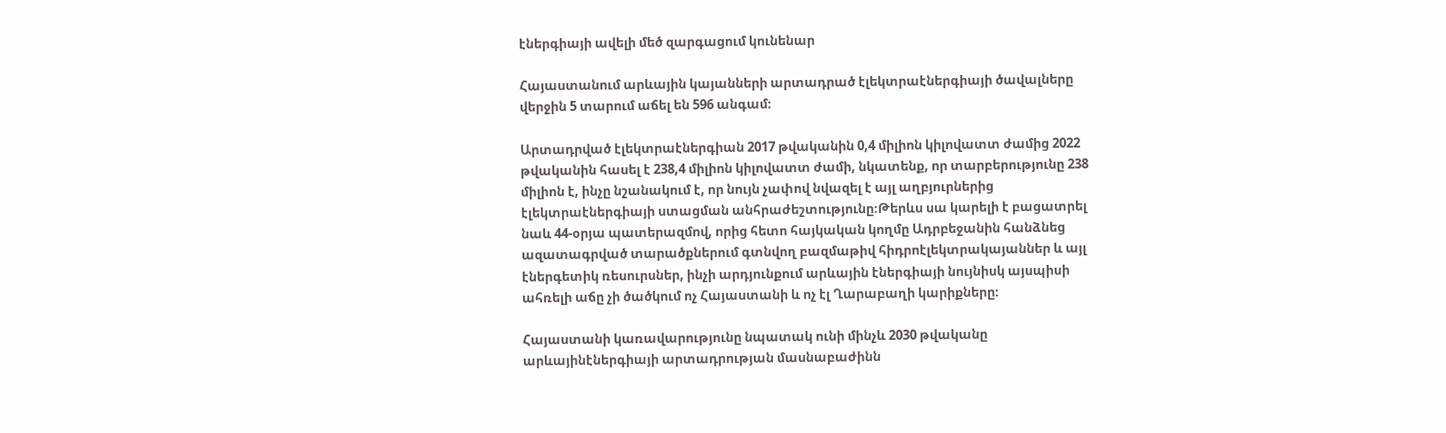էներգիայի ավելի մեծ զարգացում կունենար

Հայաստանում արևային կայանների արտադրած էլեկտրաէներգիայի ծավալները վերջին 5 տարում աճել են 596 անգամ։

Արտադրված էլեկտրաէներգիան 2017 թվականին 0,4 միլիոն կիլովատտ ժամից 2022 թվականին հասել է 238,4 միլիոն կիլովատտ ժամի, նկատենք, որ տարբերությունը 238 միլիոն է, ինչը նշանակում է, որ նույն չափով նվազել է այլ աղբյուրներից էլեկտրաէներգիայի ստացման անհրաժեշտությունը։Թերևս սա կարելի է բացատրել նաև 44-օրյա պատերազմով, որից հետո հայկական կողմը Ադրբեջանին հանձնեց ազատագրված տարածքներում գտնվող բազմաթիվ հիդրոէլեկտրակայաններ և այլ էներգետիկ ռեսուրսներ, ինչի արդյունքում արևային էներգիայի նույնիսկ այսպիսի ահռելի աճը չի ծածկում ոչ Հայաստանի և ոչ էլ Ղարաբաղի կարիքները։

Հայաստանի կառավարությունը նպատակ ունի մինչև 2030 թվականը արևայինէներգիայի արտադրության մասնաբաժինն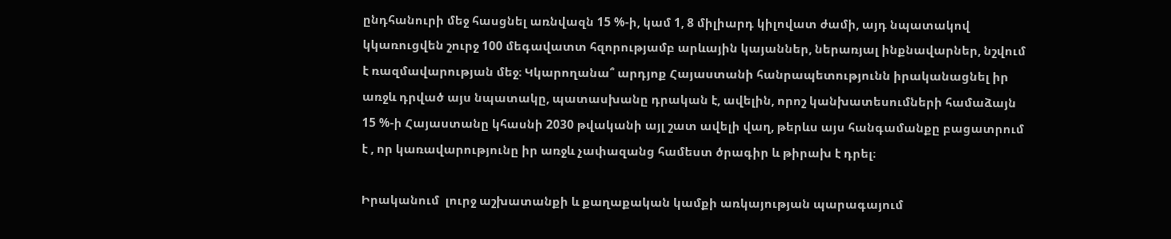ընդհանուրի մեջ հասցնել առնվազն 15 %-ի, կամ 1, 8 միլիարդ կիլովատ ժամի, այդ նպատակով կկառուցվեն շուրջ 100 մեգավատտ հզորությամբ արևային կայաններ, ներառյալ ինքնավարներ, նշվում է ռազմավարության մեջ։ Կկարողանա՞ արդյոք Հայաստանի հանրապետությունն իրականացնել իր առջև դրված այս նպատակը, պատասխանը դրական է, ավելին, որոշ կանխատեսումների համաձայն 15 %-ի Հայաստանը կհասնի 2030 թվականի այլ շատ ավելի վաղ, թերևս այս հանգամանքը բացատրում է , որ կառավարությունը իր առջև չափազանց համեստ ծրագիր և թիրախ է դրել։

Իրականում  լուրջ աշխատանքի և քաղաքական կամքի առկայության պարագայում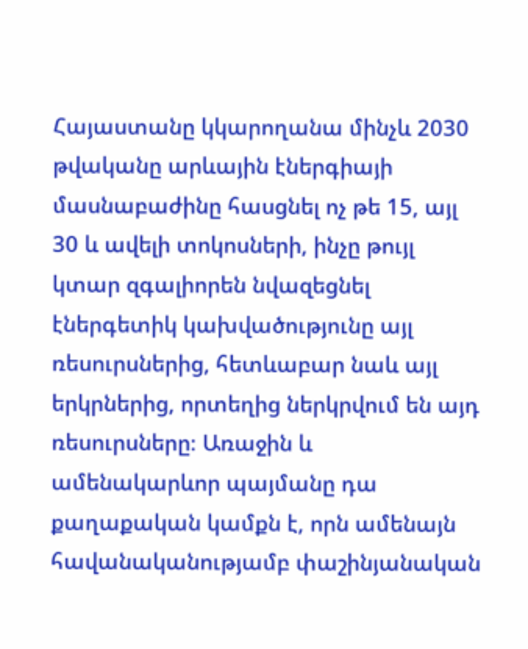Հայաստանը կկարողանա մինչև 2030 թվականը արևային էներգիայի մասնաբաժինը հասցնել ոչ թե 15, այլ 30 և ավելի տոկոսների, ինչը թույլ կտար զգալիորեն նվազեցնել էներգետիկ կախվածությունը այլ ռեսուրսներից, հետևաբար նաև այլ երկրներից, որտեղից ներկրվում են այդ ռեսուրսները։ Առաջին և ամենակարևոր պայմանը դա քաղաքական կամքն է, որն ամենայն հավանականությամբ փաշինյանական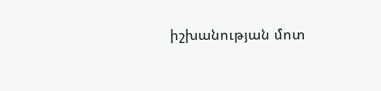իշխանության մոտ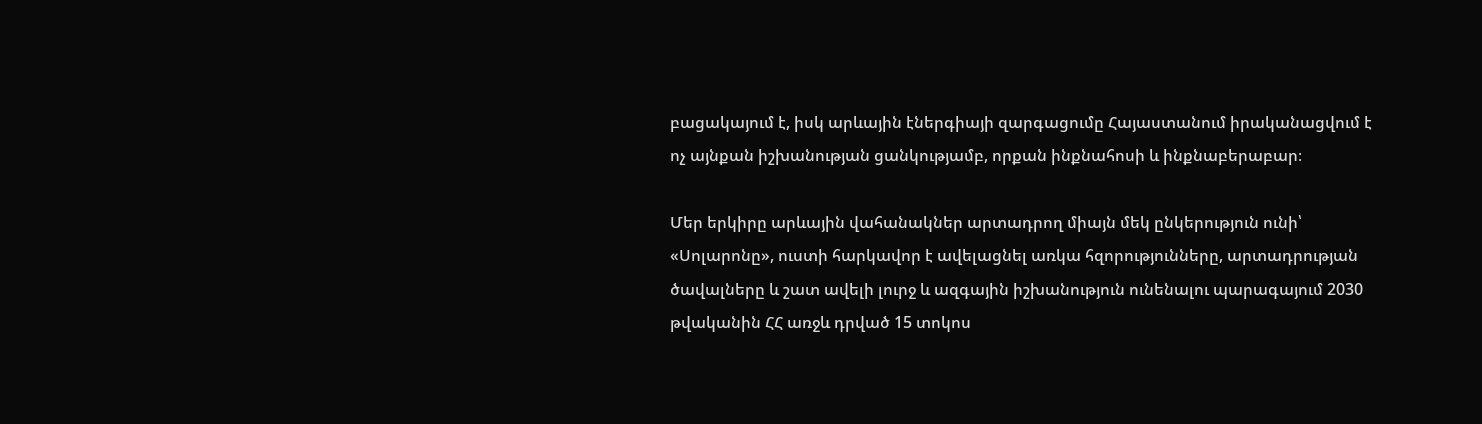բացակայում է, իսկ արևային էներգիայի զարգացումը Հայաստանում իրականացվում է ոչ այնքան իշխանության ցանկությամբ, որքան ինքնահոսի և ինքնաբերաբար։

Մեր երկիրը արևային վահանակներ արտադրող միայն մեկ ընկերություն ունի՝ «Սոլարոնը», ուստի հարկավոր է ավելացնել առկա հզորությունները, արտադրության ծավալները և շատ ավելի լուրջ և ազգային իշխանություն ունենալու պարագայում 2030 թվականին ՀՀ առջև դրված 15 տոկոս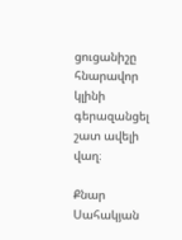ցուցանիշը հնարավոր կլինի գերազանցել շատ ավելի վաղ։

Քնար Սահակյան